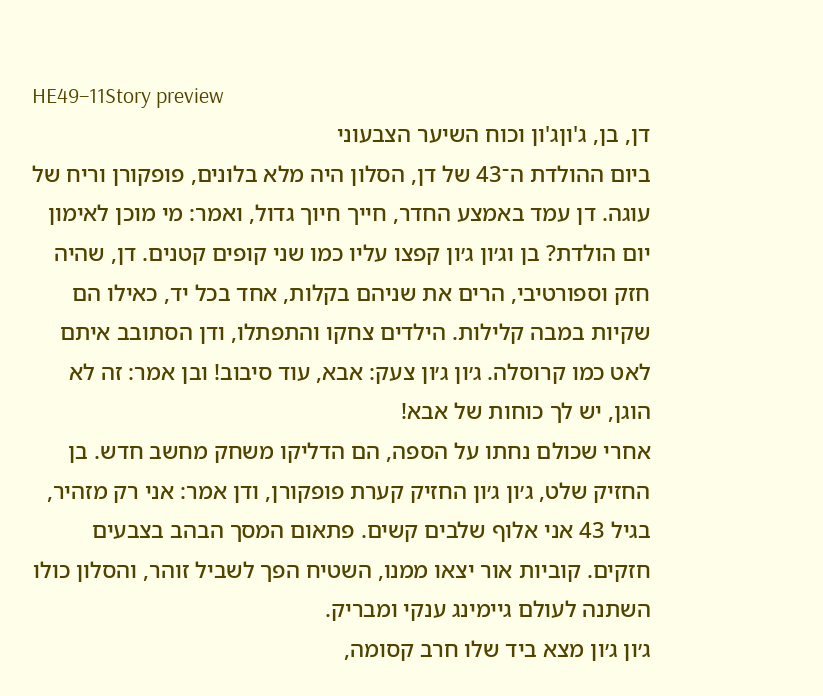HE49–11Story preview
דן, בן, ג'וןג'ון וכוח השיער הצבעוני
ביום ההולדת ה־43 של דן, הסלון היה מלא בלונים, פופקורן וריח של עוגה. דן עמד באמצע החדר, חייך חיוך גדול, ואמר: מי מוכן לאימון יום הולדת? בן וג׳ון ג׳ון קפצו עליו כמו שני קופים קטנים. דן, שהיה חזק וספורטיבי, הרים את שניהם בקלות, אחד בכל יד, כאילו הם שקיות במבה קלילות. הילדים צחקו והתפתלו, ודן הסתובב איתם לאט כמו קרוסלה. ג׳ון ג׳ון צעק: אבא, עוד סיבוב! ובן אמר: זה לא הוגן, יש לך כוחות של אבא!
אחרי שכולם נחתו על הספה, הם הדליקו משחק מחשב חדש. בן החזיק שלט, ג׳ון ג׳ון החזיק קערת פופקורן, ודן אמר: אני רק מזהיר, בגיל 43 אני אלוף שלבים קשים. פתאום המסך הבהב בצבעים חזקים. קוביות אור יצאו ממנו, השטיח הפך לשביל זוהר, והסלון כולו השתנה לעולם גיימינג ענקי ומבריק.
ג׳ון ג׳ון מצא ביד שלו חרב קסומה,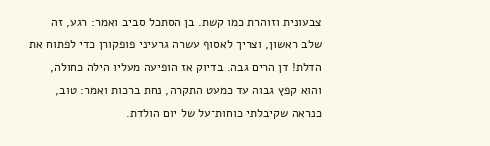צבעונית וזוהרת כמו קשת. בן הסתכל סביב ואמר: רגע, זה שלב ראשון, וצריך לאסוף עשרה גרעיני פופקורן כדי לפתוח את הדלת! דן הרים גבה. בדיוק אז הופיעה מעליו הילה כחולה, והוא קפץ גבוה עד כמעט התקרה, נחת ברכות ואמר: טוב, כנראה שקיבלתי כוחות־על של יום הולדת.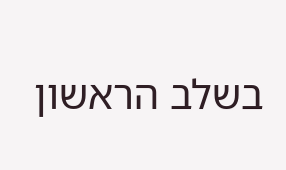בשלב הראשון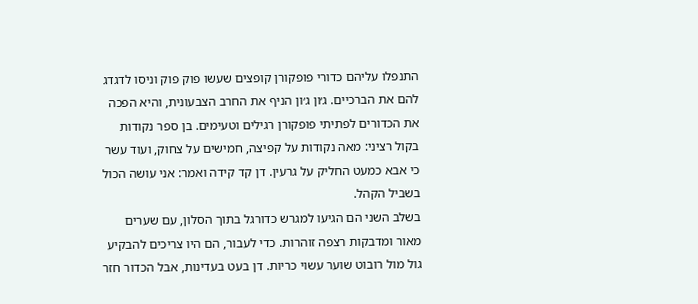התנפלו עליהם כדורי פופקורן קופצים שעשו פוק פוק וניסו לדגדג להם את הברכיים. ג׳ון ג׳ון הניף את החרב הצבעונית, והיא הפכה את הכדורים לפתיתי פופקורן רגילים וטעימים. בן ספר נקודות בקול רציני: מאה נקודות על קפיצה, חמישים על צחוק, ועוד עשר כי אבא כמעט החליק על גרעין. דן קד קידה ואמר: אני עושה הכול בשביל הקהל.
בשלב השני הם הגיעו למגרש כדורגל בתוך הסלון, עם שערים מאור ומדבקות רצפה זוהרות. כדי לעבור, הם היו צריכים להבקיע גול מול רובוט שוער עשוי כריות. דן בעט בעדינות, אבל הכדור חזר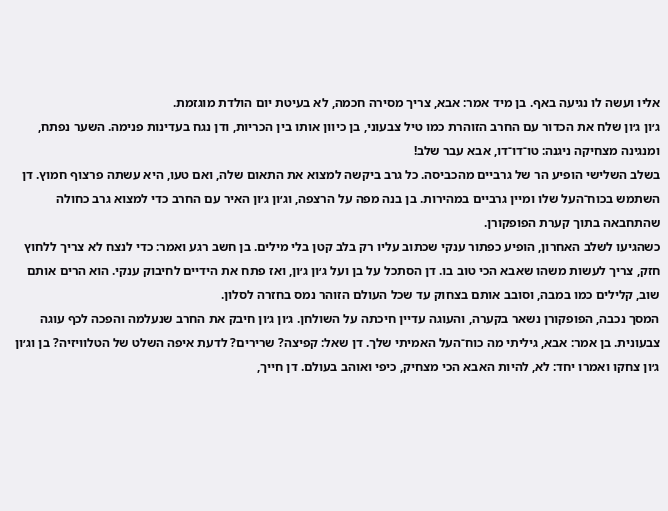אליו ועשה לו נגיעה באף. בן מיד אמר: אבא, צריך מסירה חכמה, לא בעיטת יום הולדת מוגזמת.
ג׳ון ג׳ון שלח את הכדור עם החרב הזוהרת כמו טיל צבעוני, בן כיוון אותו בין הכריות, ודן נגח בעדינות פנימה. השער נפתח, ומנגינה מצחיקה ניגנה: טו־דו־דו, אבא עבר שלב!
בשלב השלישי הופיע הר של גרביים מהכביסה. כל גרב ביקשה למצוא את התאום שלה, ואם טעו, היא עשתה פרצוף חמוץ. דן השתמש בכוח־העל שלו ומיין גרביים במהירות. בן בנה מפה על הרצפה, וג׳ון ג׳ון האיר עם החרב כדי למצוא גרב כחולה שהתחבאה בתוך קערת הפופקורן.
כשהגיעו לשלב האחרון, הופיע כפתור ענקי שכתוב עליו רק בלב קטן בלי מילים. בן חשב רגע ואמר: כדי לנצח לא צריך ללחוץ חזק, צריך לעשות משהו שאבא הכי טוב בו. דן הסתכל על בן ועל ג׳ון ג׳ון, ואז פתח את הידיים לחיבוק ענקי. הוא הרים אותם שוב, קלילים כמו במבה, וסובב אותם בצחוק עד שכל העולם הזוהר נמס בחזרה לסלון.
המסך נכבה, הפופקורן נשאר בקערה, והעוגה עדיין חיכתה על השולחן. ג׳ון ג׳ון חיבק את החרב שנעלמה והפכה לכף עוגה צבעונית. בן אמר: אבא, גיליתי מה כוח־העל האמיתי שלך. דן שאל: קפיצה? שרירים? לדעת איפה השלט של הטלוויזיה? בן וג׳ון ג׳ון צחקו ואמרו יחד: לא, להיות האבא הכי מצחיק, כיפי ואוהב בעולם. דן חייך,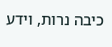כיבה נרות, וידע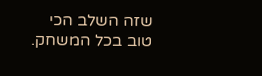שזה השלב הכי טוב בכל המשחק.